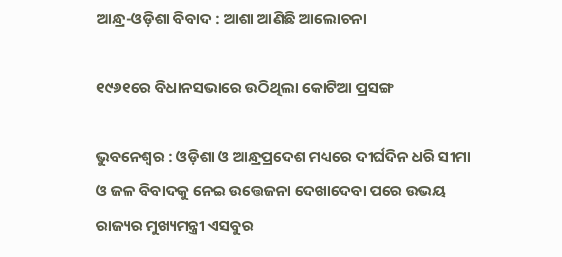ଆନ୍ଧ୍ର-ଓଡ଼ିଶା ବିବାଦ : ଆଶା ଆଣିଛି ଆଲୋଚନା

୧୯୬୧ରେ ବିଧାନସଭାରେ ଉଠିଥିଲା କୋଟିଆ ପ୍ରସଙ୍ଗ

ଭୁବନେଶ୍ୱର : ଓଡ଼ିଶା ଓ ଆନ୍ଧ୍ରପ୍ରଦେଶ ମଧ୍ୟରେ ଦୀର୍ଘଦିନ ଧରି ସୀମା ଓ ଜଳ ବିବାଦକୁ ନେଇ ଉତ୍ତେଜନା ଦେଖାଦେବା ପରେ ଉଭୟ ରାଜ୍ୟର ମୁଖ୍ୟମନ୍ତ୍ରୀ ଏସବୁର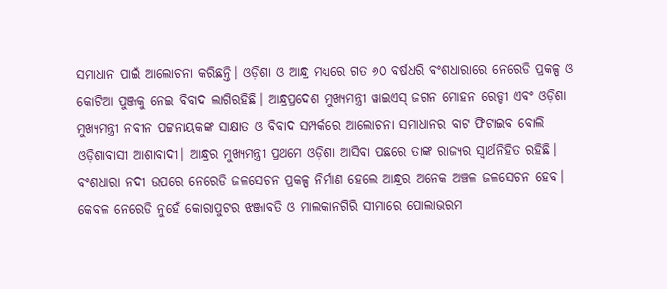ସମାଧାନ ପାଇଁ ଆଲୋଚନା କରିଛନ୍ତି। ଓଡ଼ିଶା ଓ ଆନ୍ଧ୍ର ମଧ୍ୟରେ ଗତ ୬୦ ବର୍ଷଧରି ବଂଶଧାରାରେ ନେରେଡି ପ୍ରକଳ୍ପ ଓ କୋଟିଆ ପୁଞ୍ଜକୁ ନେଇ ବିବାଦ ଲାଗିରହିଛି। ଆନ୍ଧ୍ରପ୍ରଦେଶ ମୁଖ୍ୟମନ୍ତ୍ରୀ ୱାଇଏସ୍‍ ଜଗନ ମୋହନ ରେଡ୍ଡୀ ଏବଂ ଓଡ଼ିଶା ମୁଖ୍ୟମନ୍ତ୍ରୀ ନବୀନ ପଟ୍ଟନାୟକଙ୍କ ସାକ୍ଷାତ ଓ ବିବାଦ ସମ୍ପର୍କରେ ଆଲୋଚନା ସମାଧାନର ବାଟ ଫିଟାଇବ ବୋଲି ଓଡ଼ିଶାବାସୀ ଆଶାବାଦୀ। ଆନ୍ଧ୍ରର ମୁଖ୍ୟମନ୍ତ୍ରୀ ପ୍ରଥମେ ଓଡ଼ିଶା ଆସିବା ପଛରେ ତାଙ୍କ ରାଜ୍ୟର ସ୍ୱାର୍ଥନିହିତ ରହିଛି।
ବଂଶଧାରା ନଦୀ ଉପରେ ନେରେଡି ଜଳସେଚନ ପ୍ରକଳ୍ପ ନିର୍ମାଣ ହେଲେ ଆନ୍ଧ୍ରର ଅନେକ ଅଞ୍ଚଳ ଜଳସେଚନ ହେବ। କେବଳ ନେରେଡି ନୁହେଁ କୋରାପୁଟର ଝଞ୍ଜାବତି ଓ ମାଲକାନଗିରି ସୀମାରେ ପୋଲାଭରମ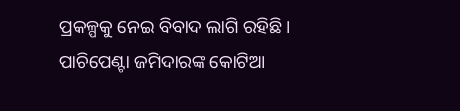ପ୍ରକଳ୍ପକୁ ନେଇ ବିବାଦ ଲାଗି ରହିଛି। ପାଚିପେଣ୍ଟା ଜମିଦାରଙ୍କ କୋଟିଆ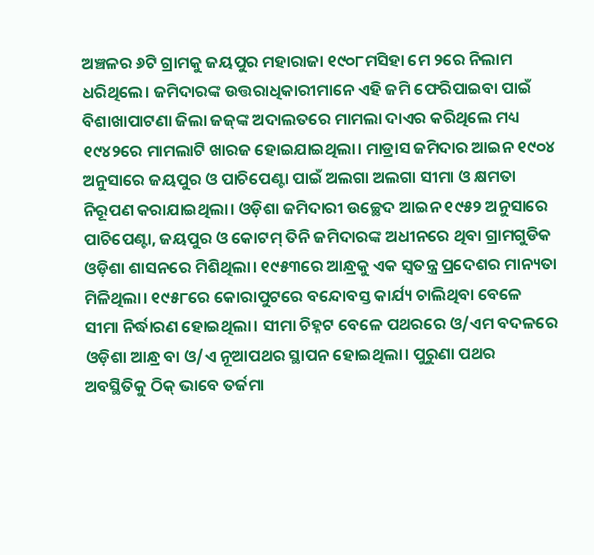ଅଞ୍ଚଳର ୬ଟି ଗ୍ରାମକୁ ଜୟପୁର ମହାରାଜା ୧୯୦୮ମସିହା ମେ ୨ରେ ନିଲାମ ଧରିଥିଲେ। ଜମିଦାରଙ୍କ ଉତ୍ତରାଧିକାରୀମାନେ ଏହି ଜମି ଫେରିପାଇବା ପାଇଁ ବିଶାଖାପାଟଣା ଜିଲା ଜଜ୍‍ଙ୍କ ଅଦାଲତରେ ମାମଲା ଦାଏର କରିଥିଲେ ମଧ୍ୟ ୧୯୪୨ରେ ମାମଲାଟି ଖାରଜ ହୋଇଯାଇଥିଲା। ମାଡ୍ରାସ ଜମିଦାର ଆଇନ ୧୯୦୪ ଅନୁସାରେ ଜୟପୁର ଓ ପାଚିପେଣ୍ଟା ପାଇଁ ଅଲଗା ଅଲଗା ସୀମା ଓ କ୍ଷମତା ନିରୂପଣ କରାଯାଇଥିଲା। ଓଡ଼ିଶା ଜମିଦାରୀ ଉଚ୍ଛେଦ ଆଇନ ୧୯୫୨ ଅନୁସାରେ ପାଚିପେଣ୍ଟା, ଜୟପୁର ଓ କୋଟମ୍‍ ତିନି ଜମିଦାରଙ୍କ ଅଧୀନରେ ଥିବା ଗ୍ରାମଗୁଡିକ ଓଡ଼ିଶା ଶାସନରେ ମିଶିଥିଲା। ୧୯୫୩ରେ ଆନ୍ଧ୍ରକୁ ଏକ ସ୍ୱତନ୍ତ୍ର ପ୍ରଦେଶର ମାନ୍ୟତା ମିଳିଥିଲା। ୧୯୫୮ରେ କୋରାପୁଟରେ ବନ୍ଦୋବସ୍ତ କାର୍ଯ୍ୟ ଚାଲିଥିବା ବେଳେ ସୀମା ନିର୍ଦ୍ଧାରଣ ହୋଇଥିଲା। ସୀମା ଚିହ୍ନଟ ବେଳେ ପଥରରେ ଓ/ଏମ ବଦଳରେ ଓଡ଼ିଶା ଆନ୍ଧ୍ର ବା ଓ/ଏ ନୂଆପଥର ସ୍ଥାପନ ହୋଇଥିଲା। ପୁରୁଣା ପଥର ଅବସ୍ଥିତିକୁ ଠିକ୍‍ ଭାବେ ତର୍ଜମା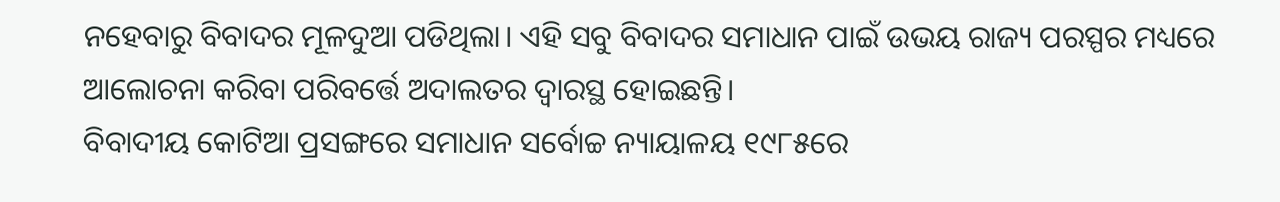ନହେବାରୁ ବିବାଦର ମୂଳଦୁଆ ପଡିଥିଲା। ଏହି ସବୁ ବିବାଦର ସମାଧାନ ପାଇଁ ଉଭୟ ରାଜ୍ୟ ପରସ୍ପର ମଧ୍ୟରେ ଆଲୋଚନା କରିବା ପରିବର୍ତ୍ତେ ଅଦାଲତର ଦ୍ୱାରସ୍ଥ ହୋଇଛନ୍ତି।
ବିବାଦୀୟ କୋଟିଆ ପ୍ରସଙ୍ଗରେ ସମାଧାନ ସର୍ବୋଚ୍ଚ ନ୍ୟାୟାଳୟ ୧୯୮୫ରେ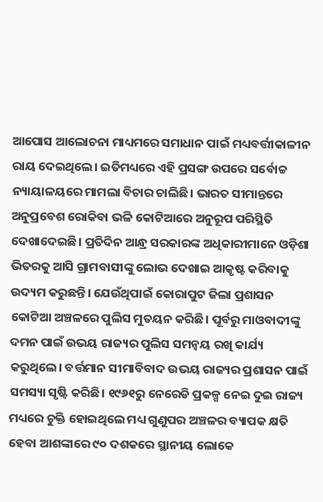ଆପୋସ ଆଲୋଚନା ମାଧ୍ୟମରେ ସମାଧାନ ପାଇଁ ମଧ୍ୟବର୍ତ୍ତୀକାଳୀନ ରାୟ ଦେଇଥିଲେ। ଇତିମଧ୍ୟରେ ଏହି ପ୍ରସଙ୍ଗ ଉପରେ ସର୍ବୋଚ୍ଚ ନ୍ୟାୟାଳୟରେ ମାମଲା ବିଚାର ଚାଲିଛି। ଭାରତ ସୀମାନ୍ତରେ ଅନୁପ୍ରବେଶ ରୋକିବା ଭଳି କୋଟିଆରେ ଅନୁରୂପ ପରିସ୍ଥିତି ଦେଖାଦେଇଛି। ପ୍ରତିଦିନ ଆନ୍ଧ୍ର ସରକାରଙ୍କ ଅଧିକାରୀମାନେ ଓଡ଼ିଶା ଭିତରକୁ ଆସି ଗ୍ରାମବାସୀଙ୍କୁ ଲୋଭ ଦେଖାଇ ଆକୃଷ୍ଟ କରିବାକୁ ଉଦ୍ୟମ କରୁଛନ୍ତି। ଯେଉଁଥିପାଇଁ କୋରାପୁଟ ଜିଲା ପ୍ରଶାସନ କୋଟିଆ ଅଞ୍ଚଳରେ ପୁଲିସ ମୁତୟନ କରିଛି। ପୂର୍ବରୁ ମାଓବାଦୀଙ୍କୁ ଦମନ ପାଇଁ ଉଭୟ ରାଜ୍ୟର ପୁଲିସ ସମନ୍ୱୟ ରଖି କାର୍ଯ୍ୟ କରୁଥିଲେ। ବର୍ତ୍ତମାନ ସୀମାବିବାଦ ଉଭୟ ରାଜ୍ୟର ପ୍ରଶାସନ ପାଇଁ ସମସ୍ୟା ସୃଷ୍ଟି କରିଛି। ୧୯୬୧ରୁ ନେରେଡି ପ୍ରକଳ୍ପ ନେଇ ଦୁଇ ରାଜ୍ୟ ମଧ୍ୟରେ ଚୁକ୍ତି ହୋଇଥିଲେ ମଧ୍ୟ ଗୁଣୁପର ଅଞ୍ଚଳର ବ୍ୟାପକ କ୍ଷତି ହେବା ଆଶଙ୍କାରେ ୯୦ ଦଶକରେ ସ୍ଥାନୀୟ ଲୋକେ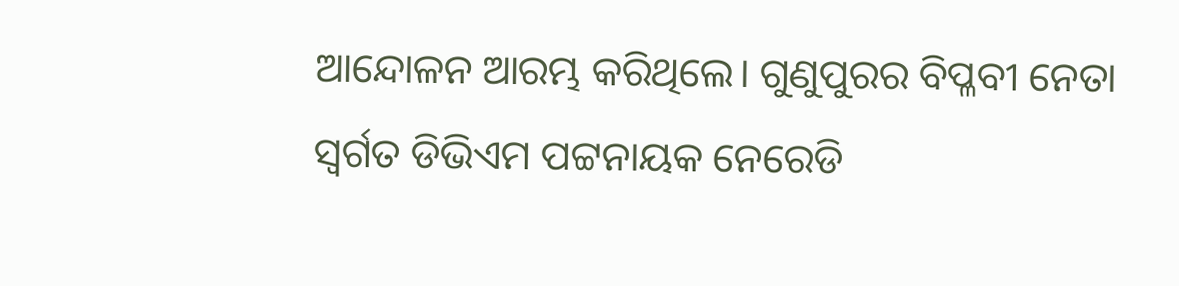ଆନ୍ଦୋଳନ ଆରମ୍ଭ କରିଥିଲେ। ଗୁଣୁପୁରର ବିପ୍ଳବୀ ନେତା ସ୍ୱର୍ଗତ ଡିଭିଏମ ପଟ୍ଟନାୟକ ନେରେଡି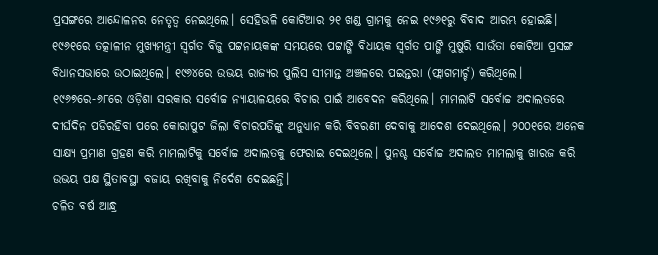ପ୍ରସଙ୍ଗରେ ଆନ୍ଦୋଳନର ନେତୃତ୍ୱ ନେଇଥିଲେ। ସେହିଭଳି କୋଟିଆର ୨୧ ଖଣ୍ଡ ଗ୍ରାମକୁ ନେଇ ୧୯୬୧ରୁ ବିବାଦ ଆରମ୍ଭ ହୋଇଛି। ୧୯୬୧ରେ ତତ୍କାଳୀନ ମୁଖ୍ୟମନ୍ତ୍ରୀ ସ୍ୱର୍ଗତ ବିଜୁ ପଟ୍ଟନାୟକଙ୍କ ସମୟରେ ପଟ୍ଟାଙ୍ଗି ବିଧାୟକ ସ୍ୱର୍ଗତ ପାଙ୍ଗି ମୁଷୁରି ସାଉଁତା କୋଟିଆ ପ୍ରସଙ୍ଗ ବିଧାନସଭାରେ ଉଠାଇଥିଲେ। ୧୯୬୪ରେ ଉଭୟ ରାଜ୍ୟର ପୁଲିସ ସୀମାନ୍ତ ଅଞ୍ଚଳରେ ପଇନ୍ତରା (ଫ୍ଲାଗମାର୍ଚ୍ଚ) କରିଥିଲେ। ୧୯୬୭ରେ-୬୮ରେ ଓଡ଼ିଶା ସରକାର ସର୍ବୋଚ୍ଚ ନ୍ୟାୟାଳୟରେ ବିଚାର ପାଇଁ ଆବେଦନ କରିଥିଲେ। ମାମଲାଟି ସର୍ବୋଚ୍ଚ ଅଦାଲତରେ ଦୀର୍ଘଦିନ ପଡିରହିବା ପରେ କୋରାପୁଟ ଜିଲା ବିଚାରପତିଙ୍କୁ ଅନୁଧ୍ୟାନ କରି ବିବରଣୀ ଦେବାକୁ ଆଦେଶ ଦେଇଥିଲେ। ୨୦୦୧ରେ ଅନେକ ସାକ୍ଷ୍ୟ ପ୍ରମାଣ ଗ୍ରହଣ କରି ମାମଲାଟିକୁ ସର୍ବୋଚ୍ଚ ଅଦାଲତକୁ ଫେରାଇ ଦେଇଥିଲେ। ପୁନଶ୍ଚ ସର୍ବୋଚ୍ଚ ଅଦାଲତ ମାମଲାକୁ ଖାରଜ କରି ଉଭୟ ପକ୍ଷ ସ୍ଥିତାବସ୍ଥା ବଜାୟ ରଖିବାକୁ ନିର୍ଦେଶ ଦେଇଛନ୍ତି।
ଚଳିତ ବର୍ଷ ଆନ୍ଧ୍ର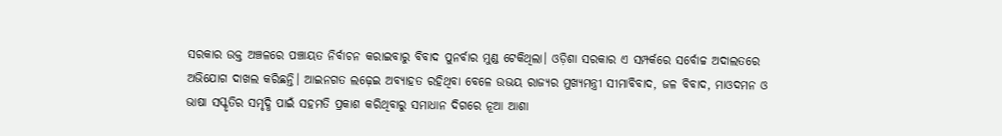ସରକାର ଉକ୍ତ ଅଞ୍ଚଳରେ ପଞ୍ଚାୟତ ନିର୍ବାଚନ କରାଇବାରୁ ବିବାଦ ପୁନର୍ବାର ମୁଣ୍ଡ ଟେକିଥିଲା। ଓଡ଼ିଶା ସରକାର ଏ ସମ୍ପର୍କରେ ସର୍ବୋଚ୍ଚ ଅଦାଲତରେ ଅଭିଯୋଗ ଦାଖଲ କରିଛନ୍ତି। ଆଇନଗତ ଲଢ଼େଇ ଅବ୍ୟାହତ ରହିଥିବା ବେଳେ ଉଭୟ ରାଜ୍ୟର ମୁଖ୍ୟମନ୍ତ୍ରୀ ସୀମାବିବାଦ, ଜଳ ବିବାଦ, ମାଓଦମନ ଓ ଭାଷା ସସ୍କୃତିର ସମୃଦ୍ଧି ପାଇଁ ସହମତି ପ୍ରକାଶ କରିଥିବାରୁ ସମାଧାନ ଦିଗରେ ନୂଆ ଆଶା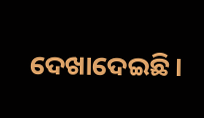ଦେଖାଦେଇଛି।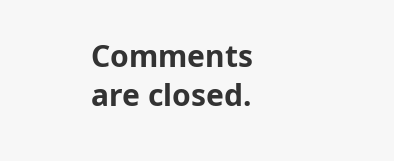Comments are closed.